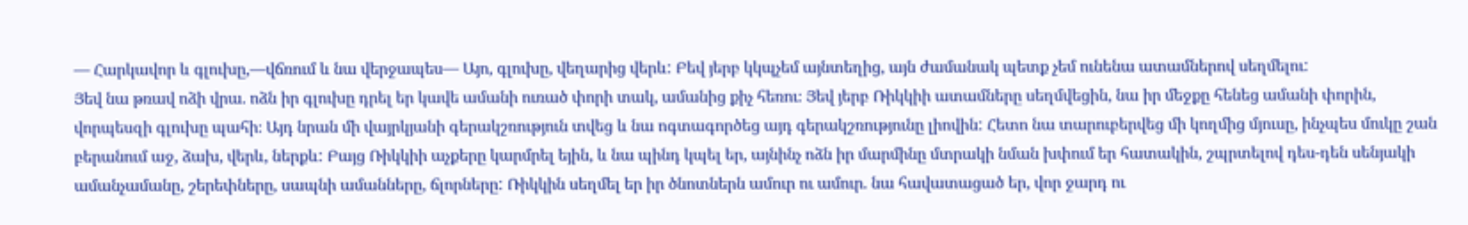— Հարկավոր և գլուխը,—վճռում և նա վերջապես— Այո, գլուխը, վեղարից վերև: Բեվ յերբ կկպչեմ այնտեղից, այն ժամանակ պետք չեմ ունենա ատամներով սեղմելու:
Յեվ նա թռավ ոձի վրա. ոձն իր գլուխը դրել եր կավե ամանի ուռած փորի տակ, ամանից քիչ հեռու։ Յեվ յերբ Ռիկկիի ատամները սեղմվեցին, նա իր մեջքը հենեց ամանի փորին, վորպեսզի գլուխը պահի։ Այդ նրան մի վայրկյանի գերակշռություն տվեց և նա ոգտագործեց այդ գերակշռությունը լիովին: Հետո նա տարուբերվեց մի կողմից մյուսը, ինչպես մուկը շան բերանում աջ, ձախ, վերև, ներքև: Բայց Ռիկկիի աչքերը կարմրել եյին, և նա պինդ կպել եր, այնինչ ոձն իր մարմինը մտրակի նման խփում եր հատակին, շպրտելով դես-դեն սենյակի ամանչամանը, շերեփները, սապնի ամանները, ճլորները: Ռիկկին սեղմել եր իր ծնոտներն ամուր ու ամուր. նա հավատացած եր, վոր ջարդ ու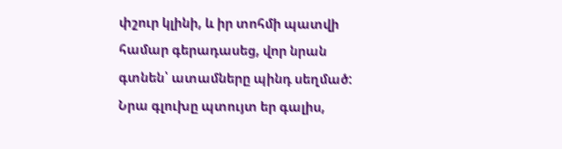փշուր կլինի, և իր տոհմի պատվի համար գերադասեց, վոր նրան գտնեն՝ ատամները պինդ սեղմած: Նրա գլուխը պտույտ եր գալիս,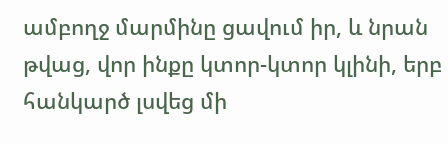ամբողջ մարմինը ցավում իր, և նրան թվաց, վոր ինքը կտոր-կտոր կլինի, երբ հանկարծ լսվեց մի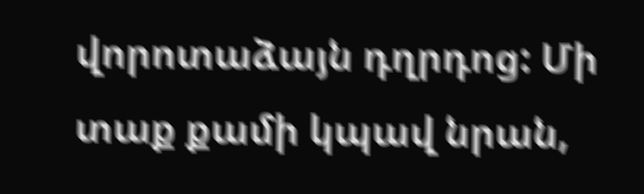վորոտաձայն դղրդոց: Մի տաք քամի կպավ նրան,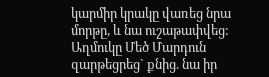կարմիր կրակը վառեց նրա մորթը, և նա ուշաթափվեց: Աղմուկը Մեծ Մարդուն զարթեցրեց` քնից. նա իր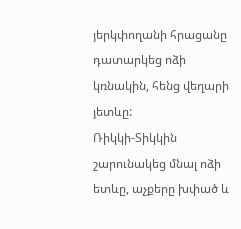յերկփողանի հրացանը դատարկեց ոձի կռնակին, հենց վեղարի յետևը:
Ռիկկի-Տիկկին շարունակեց մնալ ոձի ետևը, աչքերը խփած և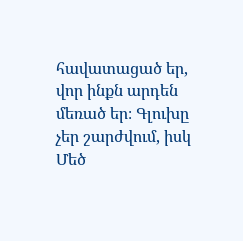հավատացած եր, վոր ինքն արդեն մեռած եր։ Գլուխը չեր շարժվում, իսկ Մեծ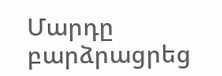Մարդը բարձրացրեց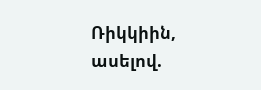Ռիկկիին, ասելով.